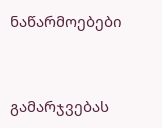ნაწარმოებები


გამარჯვებას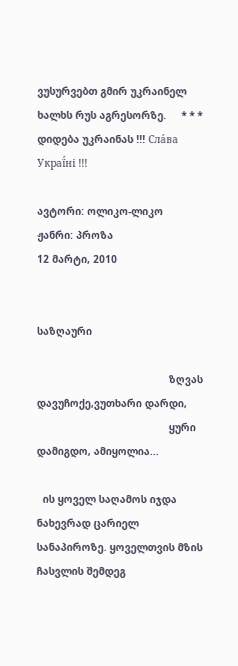ვუსურვებთ გმირ უკრაინელ ხალხს რუს აგრესორზე.     * * *     დიდება უკრაინას !!! Сла́ва Украї́ні !!!

ავტორი: ოლიკო-ლიკო
ჟანრი: პროზა
12 მარტი, 2010


საზღაური

                                            ზღვას დავუჩოქე,ვუთხარი დარდი,
                                            ყური დამიგდო, ამიყოლია...

  ის ყოველ საღამოს იჯდა ნახევრად ცარიელ სანაპიროზე. ყოველთვის მზის ჩასვლის შემდეგ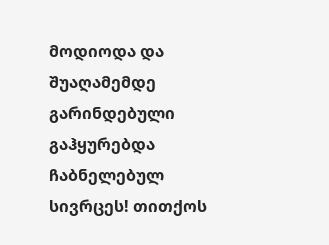მოდიოდა და შუაღამემდე გარინდებული გაჰყურებდა ჩაბნელებულ სივრცეს! თითქოს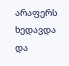არაფერს ხედავდა და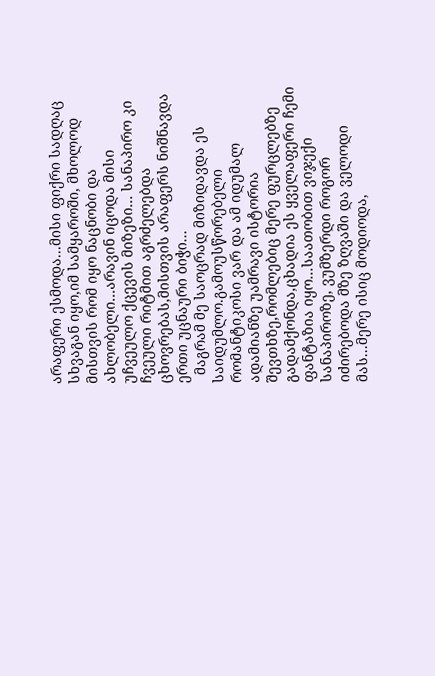არაფერი ესმოდა...მისი ფიქრი სადღაც სხვაგან იყო,იმ სამყაროში, მხოლოდ მისთვის რომ იყო ნაცნობი და ახლობელი...არავინ იცოდა მისი უჩვეულო ქცევის მიზეზი... სანაპირო კი ჩვეული რიტმით აგრძელებდა ცხოვრებას,მისთვის არაფერს ნიშნავდა ერთი უცნაური ბიჭი...
  მაგრამ მე საოცრად მიზიდავდა ეს საიდუმლო.გამოუსწორებელი რომანტიკოსი ვარ და ამ იდუმალ ადამიანზე უამრავი ისტორია შევთხზე,რომლებიც მერე ფურცლებზე გადამქონდა,ცხადია ეს ყველაფერი ჩემი ფანტაზია იყო...საათობით ვიჯექი სანაპიროზე, ვუმზერდი როგორ იძირებოდა მზე ზღვაში და ველოდი მას...მერე ისიც მოდიოდა,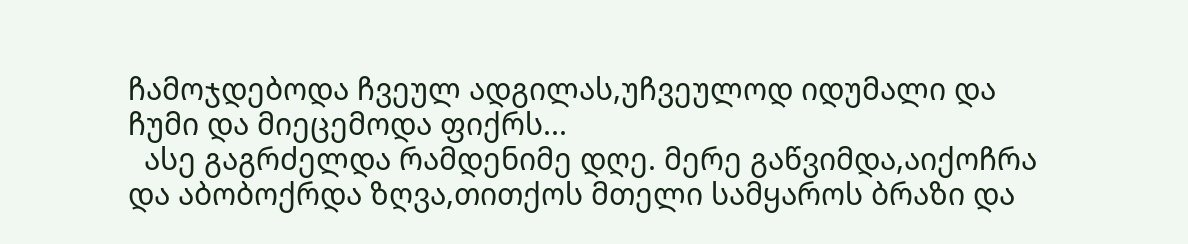ჩამოჯდებოდა ჩვეულ ადგილას,უჩვეულოდ იდუმალი და ჩუმი და მიეცემოდა ფიქრს...
  ასე გაგრძელდა რამდენიმე დღე. მერე გაწვიმდა,აიქოჩრა და აბობოქრდა ზღვა,თითქოს მთელი სამყაროს ბრაზი და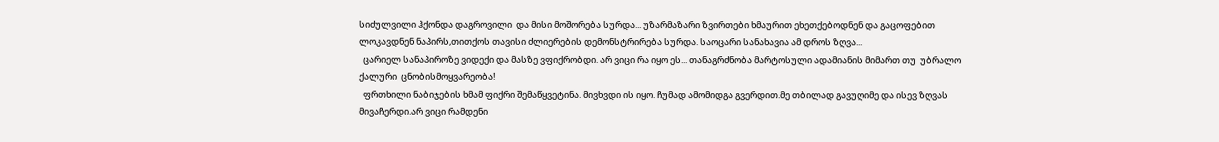სიძულვილი ჰქონდა დაგროვილი  და მისი მოშორება სურდა... უზარმაზარი ზვირთები ხმაურით ეხეთქებოდნენ და გაცოფებით ლოკავდნენ ნაპირს,თითქოს თავისი ძლიერების დემონსტრირება სურდა. საოცარი სანახავია ამ დროს ზღვა...
  ცარიელ სანაპიროზე ვიდექი და მასზე ვფიქრობდი. არ ვიცი რა იყო ეს... თანაგრძნობა მარტოსული ადამიანის მიმართ თუ  უბრალო ქალური  ცნობისმოყვარეობა!
  ფრთხილი ნაბიჯების ხმამ ფიქრი შემაწყვეტინა. მივხვდი ის იყო. ჩუმად ამომიდგა გვერდით.მე თბილად გავუღიმე და ისევ ზღვას მივაჩერდი.არ ვიცი რამდენი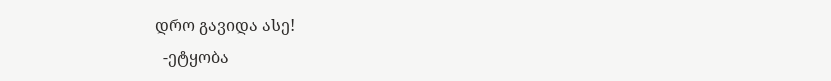დრო გავიდა ასე!
  -ეტყობა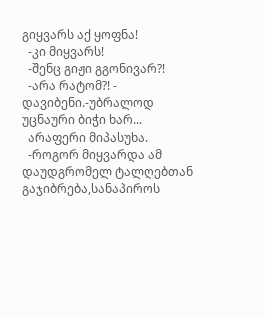გიყვარს აქ ყოფნა!
  -კი მიყვარს!
  -შენც გიჟი გგონივარ?!
  -არა რატომ?! - დავიბენი.-უბრალოდ უცნაური ბიჭი ხარ...
  არაფერი მიპასუხა.
  -როგორ მიყვარდა ამ  დაუდგრომელ ტალღებთან გაჯიბრება,სანაპიროს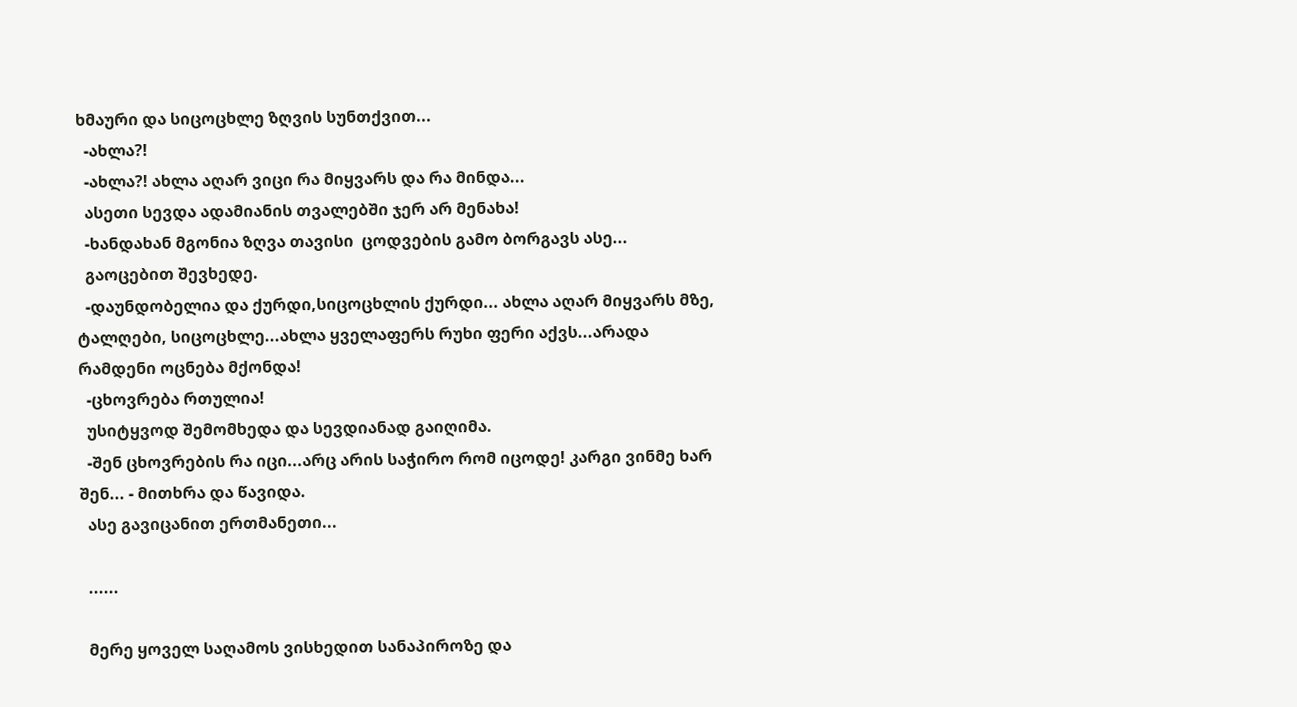ხმაური და სიცოცხლე ზღვის სუნთქვით...
  -ახლა?!
  -ახლა?! ახლა აღარ ვიცი რა მიყვარს და რა მინდა...
  ასეთი სევდა ადამიანის თვალებში ჯერ არ მენახა!
  -ხანდახან მგონია ზღვა თავისი  ცოდვების გამო ბორგავს ასე...
  გაოცებით შევხედე.
  -დაუნდობელია და ქურდი,სიცოცხლის ქურდი... ახლა აღარ მიყვარს მზე, ტალღები, სიცოცხლე...ახლა ყველაფერს რუხი ფერი აქვს...არადა რამდენი ოცნება მქონდა!
  -ცხოვრება რთულია!
  უსიტყვოდ შემომხედა და სევდიანად გაიღიმა.
  -შენ ცხოვრების რა იცი...არც არის საჭირო რომ იცოდე! კარგი ვინმე ხარ შენ... - მითხრა და წავიდა.
  ასე გავიცანით ერთმანეთი...

  ......

  მერე ყოველ საღამოს ვისხედით სანაპიროზე და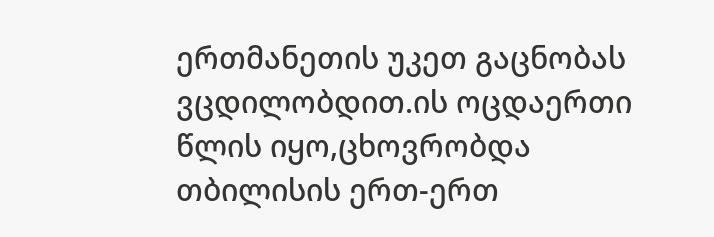ერთმანეთის უკეთ გაცნობას ვცდილობდით.ის ოცდაერთი წლის იყო,ცხოვრობდა თბილისის ერთ-ერთ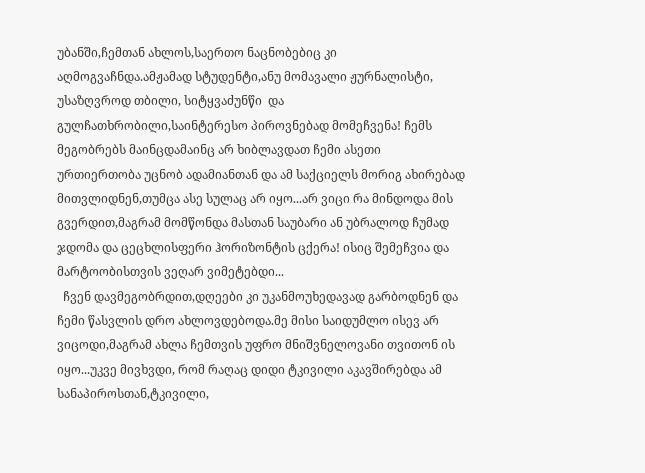უბანში,ჩემთან ახლოს,საერთო ნაცნობებიც კი აღმოგვაჩნდა.ამჟამად სტუდენტი,ანუ მომავალი ჟურნალისტი, უსაზღვროდ თბილი, სიტყვაძუნწი  და გულჩათხრობილი,საინტერესო პიროვნებად მომეჩვენა! ჩემს მეგობრებს მაინცდამაინც არ ხიბლავდათ ჩემი ასეთი ურთიერთობა უცნობ ადამიანთან და ამ საქციელს მორიგ ახირებად მითვლიდნენ,თუმცა ასე სულაც არ იყო...არ ვიცი რა მინდოდა მის გვერდით,მაგრამ მომწონდა მასთან საუბარი ან უბრალოდ ჩუმად ჯდომა და ცეცხლისფერი ჰორიზონტის ცქერა! ისიც შემეჩვია და მარტოობისთვის ვეღარ ვიმეტებდი...
  ჩვენ დავმეგობრდით,დღეები კი უკანმოუხედავად გარბოდნენ და ჩემი წასვლის დრო ახლოვდებოდა.მე მისი საიდუმლო ისევ არ ვიცოდი,მაგრამ ახლა ჩემთვის უფრო მნიშვნელოვანი თვითონ ის იყო...უკვე მივხვდი, რომ რაღაც დიდი ტკივილი აკავშირებდა ამ სანაპიროსთან,ტკივილი,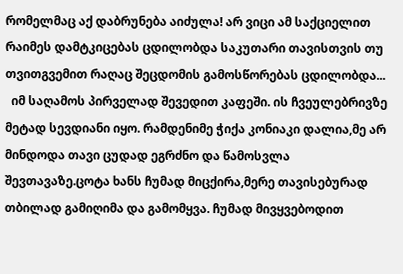რომელმაც აქ დაბრუნება აიძულა! არ ვიცი ამ საქციელით რაიმეს დამტკიცებას ცდილობდა საკუთარი თავისთვის თუ თვითგვემით რაღაც შეცდომის გამოსწორებას ცდილობდა...
  იმ საღამოს პირველად შევედით კაფეში. ის ჩვეულებრივზე მეტად სევდიანი იყო. რამდენიმე ჭიქა კონიაკი დალია,მე არ მინდოდა თავი ცუდად ეგრძნო და წამოსვლა შევთავაზე.ცოტა ხანს ჩუმად მიცქირა,მერე თავისებურად თბილად გამიღიმა და გამომყვა. ჩუმად მივყვებოდით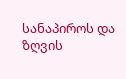სანაპიროს და ზღვის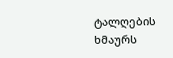ტალღების ხმაურს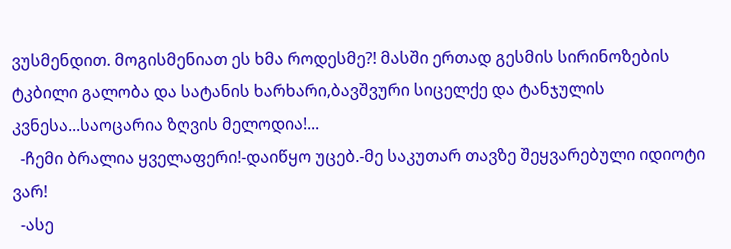ვუსმენდით. მოგისმენიათ ეს ხმა როდესმე?! მასში ერთად გესმის სირინოზების ტკბილი გალობა და სატანის ხარხარი,ბავშვური სიცელქე და ტანჯულის კვნესა...საოცარია ზღვის მელოდია!...
  -ჩემი ბრალია ყველაფერი!-დაიწყო უცებ.-მე საკუთარ თავზე შეყვარებული იდიოტი ვარ!
  -ასე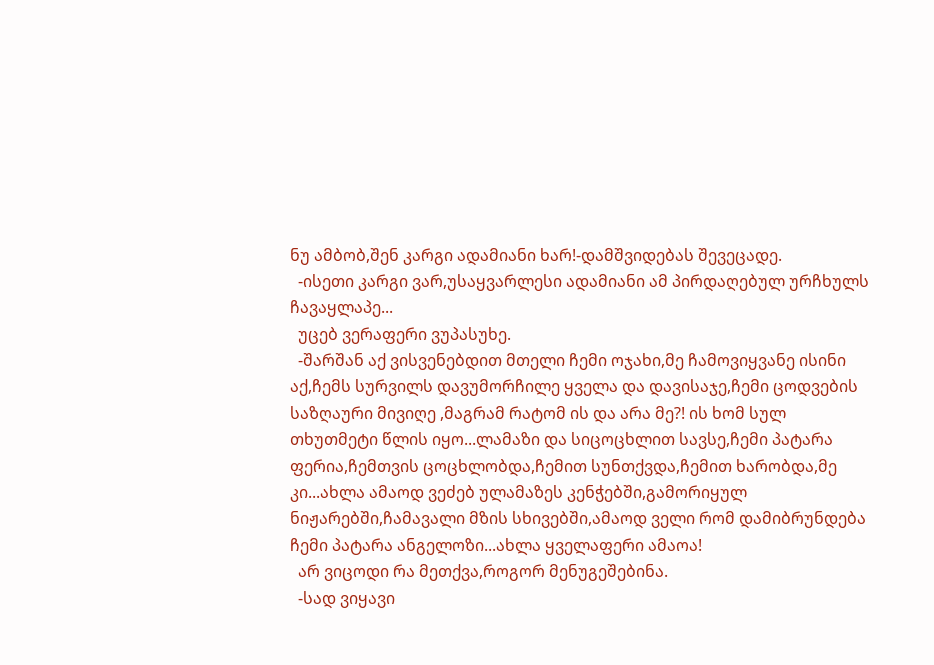ნუ ამბობ,შენ კარგი ადამიანი ხარ!-დამშვიდებას შევეცადე.
  -ისეთი კარგი ვარ,უსაყვარლესი ადამიანი ამ პირდაღებულ ურჩხულს ჩავაყლაპე...
  უცებ ვერაფერი ვუპასუხე.
  -შარშან აქ ვისვენებდით მთელი ჩემი ოჯახი,მე ჩამოვიყვანე ისინი აქ,ჩემს სურვილს დავუმორჩილე ყველა და დავისაჯე,ჩემი ცოდვების საზღაური მივიღე ,მაგრამ რატომ ის და არა მე?! ის ხომ სულ თხუთმეტი წლის იყო...ლამაზი და სიცოცხლით სავსე,ჩემი პატარა ფერია,ჩემთვის ცოცხლობდა,ჩემით სუნთქვდა,ჩემით ხარობდა,მე კი...ახლა ამაოდ ვეძებ ულამაზეს კენჭებში,გამორიყულ ნიჟარებში,ჩამავალი მზის სხივებში,ამაოდ ველი რომ დამიბრუნდება ჩემი პატარა ანგელოზი...ახლა ყველაფერი ამაოა!
  არ ვიცოდი რა მეთქვა,როგორ მენუგეშებინა.
  -სად ვიყავი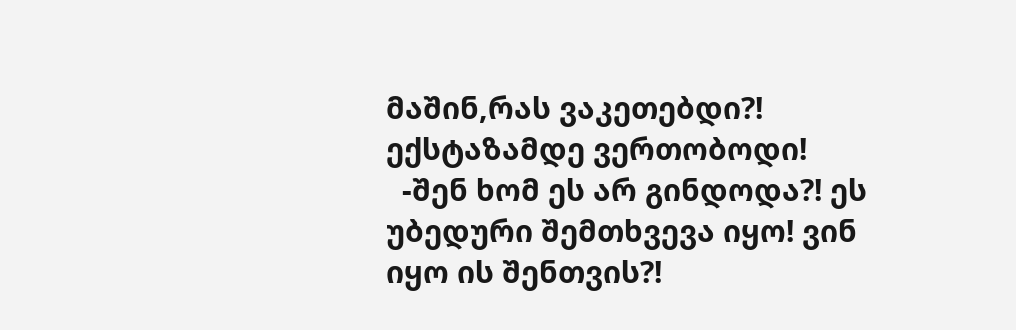მაშინ,რას ვაკეთებდი?! ექსტაზამდე ვერთობოდი!
  -შენ ხომ ეს არ გინდოდა?! ეს უბედური შემთხვევა იყო! ვინ იყო ის შენთვის?!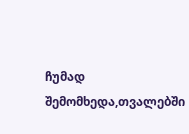ჩუმად შემომხედა,თვალებში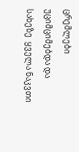ცრემლები უციმციმებდა და სახეზე  ყველა ნაკვთი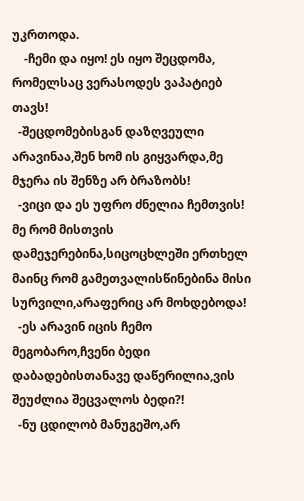უკრთოდა.
    -ჩემი და იყო! ეს იყო შეცდომა, რომელსაც ვერასოდეს ვაპატიებ თავს!
  -შეცდომებისგან დაზღვეული არავინაა,შენ ხომ ის გიყვარდა,მე მჯერა ის შენზე არ ბრაზობს!
  -ვიცი და ეს უფრო ძნელია ჩემთვის! მე რომ მისთვის დამეჯერებინა,სიცოცხლეში ერთხელ მაინც რომ გამეთვალისწინებინა მისი სურვილი,არაფერიც არ მოხდებოდა!
  -ეს არავინ იცის ჩემო მეგობარო,ჩვენი ბედი დაბადებისთანავე დაწერილია,ვის შეუძლია შეცვალოს ბედი?!
  -ნუ ცდილობ მანუგეშო,არ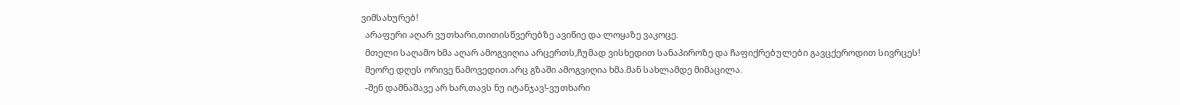ვიმსახურებ!
  არაფერი აღარ ვუთხარი,თითისწვერებზე ავიწიე და ლოყაზე ვაკოცე.
  მთელი საღამო ხმა აღარ ამოგვიღია არცერთს,ჩუმად ვისხედით სანაპიროზე და ჩაფიქრებულები გავცქეროდით სივრცეს!
  მეორე დღეს ორივე წამოვედით.არც გზაში ამოგვიღია ხმა.მან სახლამდე მიმაცილა.
  -შენ დამნაშავე არ ხარ,თავს ნუ იტანჯავ!-ვუთხარი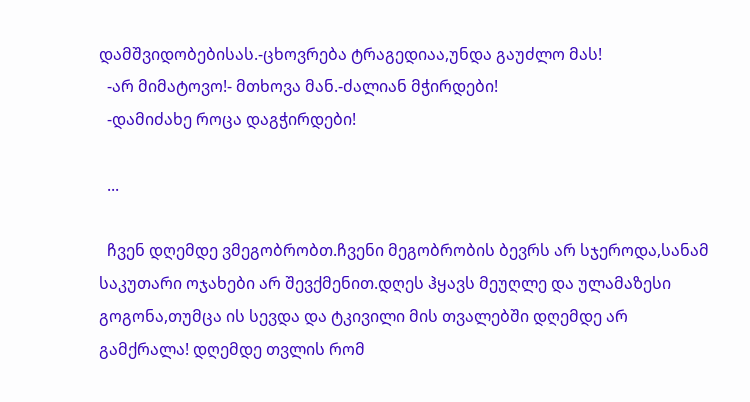დამშვიდობებისას.-ცხოვრება ტრაგედიაა,უნდა გაუძლო მას!
  -არ მიმატოვო!- მთხოვა მან.-ძალიან მჭირდები!
  -დამიძახე როცა დაგჭირდები!

  ...

  ჩვენ დღემდე ვმეგობრობთ.ჩვენი მეგობრობის ბევრს არ სჯეროდა,სანამ საკუთარი ოჯახები არ შევქმენით.დღეს ჰყავს მეუღლე და ულამაზესი გოგონა,თუმცა ის სევდა და ტკივილი მის თვალებში დღემდე არ გამქრალა! დღემდე თვლის რომ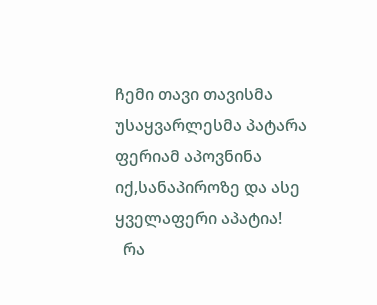ჩემი თავი თავისმა უსაყვარლესმა პატარა ფერიამ აპოვნინა იქ,სანაპიროზე და ასე ყველაფერი აპატია!
  რა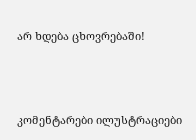არ ხდება ცხოვრებაში!





კომენტარები ილუსტრაციები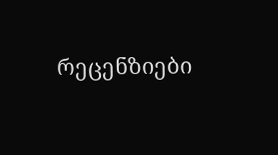რეცენზიები